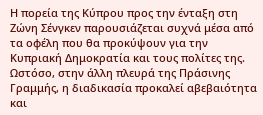Η πορεία της Κύπρου προς την ένταξη στη Ζώνη Σένγκεν παρουσιάζεται συχνά μέσα από τα οφέλη που θα προκύψουν για την Κυπριακή Δημοκρατία και τους πολίτες της. Ωστόσο, στην άλλη πλευρά της Πράσινης Γραμμής, η διαδικασία προκαλεί αβεβαιότητα και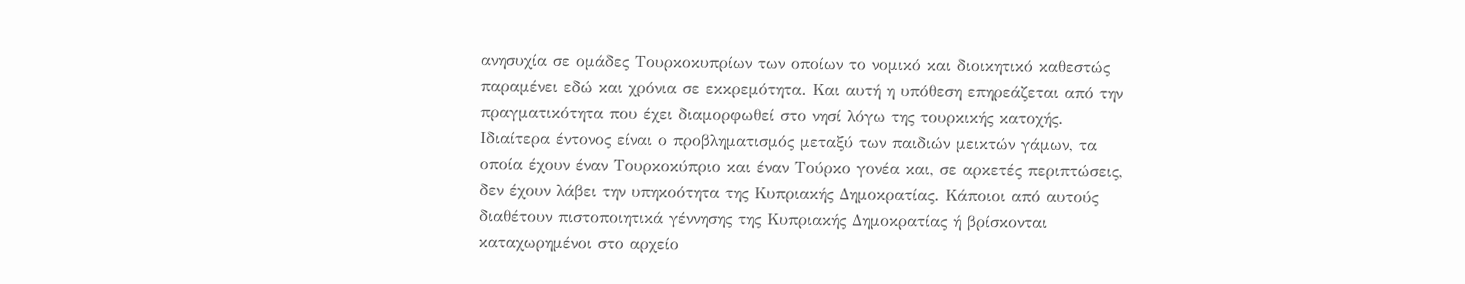ανησυχία σε ομάδες Τουρκοκυπρίων των οποίων το νομικό και διοικητικό καθεστώς παραμένει εδώ και χρόνια σε εκκρεμότητα. Και αυτή η υπόθεση επηρεάζεται από την πραγματικότητα που έχει διαμορφωθεί στο νησί λόγω της τουρκικής κατοχής.
Ιδιαίτερα έντονος είναι ο προβληματισμός μεταξύ των παιδιών μεικτών γάμων, τα οποία έχουν έναν Τουρκοκύπριο και έναν Τούρκο γονέα και, σε αρκετές περιπτώσεις, δεν έχουν λάβει την υπηκοότητα της Κυπριακής Δημοκρατίας. Κάποιοι από αυτούς διαθέτουν πιστοποιητικά γέννησης της Κυπριακής Δημοκρατίας ή βρίσκονται καταχωρημένοι στο αρχείο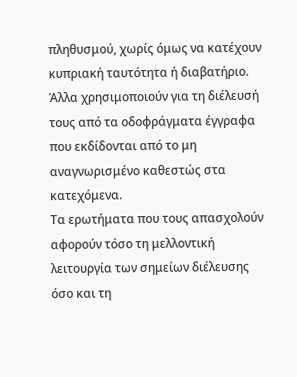πληθυσμού, χωρίς όμως να κατέχουν κυπριακή ταυτότητα ή διαβατήριο. Άλλα χρησιμοποιούν για τη διέλευσή τους από τα οδοφράγματα έγγραφα που εκδίδονται από το μη αναγνωρισμένο καθεστώς στα κατεχόμενα.
Τα ερωτήματα που τους απασχολούν αφορούν τόσο τη μελλοντική λειτουργία των σημείων διέλευσης όσο και τη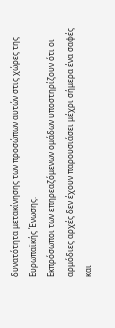δυνατότητα μετακίνησης των προσώπων αυτών στις χώρες της Ευρωπαϊκής Ένωσης.
Εκπρόσωποι των επηρεαζόμενων ομάδων υποστηρίζουν ότι οι αρμόδιες αρχές δεν έχουν παρουσιάσει μέχρι σήμερα ένα σαφές και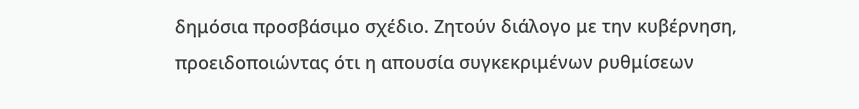δημόσια προσβάσιμο σχέδιο. Ζητούν διάλογο με την κυβέρνηση, προειδοποιώντας ότι η απουσία συγκεκριμένων ρυθμίσεων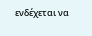ενδέχεται να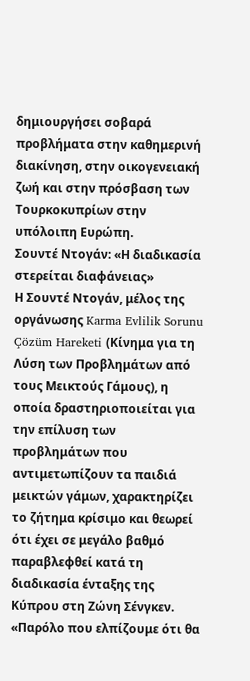δημιουργήσει σοβαρά προβλήματα στην καθημερινή διακίνηση, στην οικογενειακή ζωή και στην πρόσβαση των Τουρκοκυπρίων στην υπόλοιπη Ευρώπη.
Σουντέ Ντογάν: «Η διαδικασία στερείται διαφάνειας»
Η Σουντέ Ντογάν, μέλος της οργάνωσης Karma Evlilik Sorunu Çözüm Hareketi (Κίνημα για τη Λύση των Προβλημάτων από τους Μεικτούς Γάμους), η οποία δραστηριοποιείται για την επίλυση των προβλημάτων που αντιμετωπίζουν τα παιδιά μεικτών γάμων, χαρακτηρίζει το ζήτημα κρίσιμο και θεωρεί ότι έχει σε μεγάλο βαθμό παραβλεφθεί κατά τη διαδικασία ένταξης της Κύπρου στη Ζώνη Σένγκεν.
«Παρόλο που ελπίζουμε ότι θα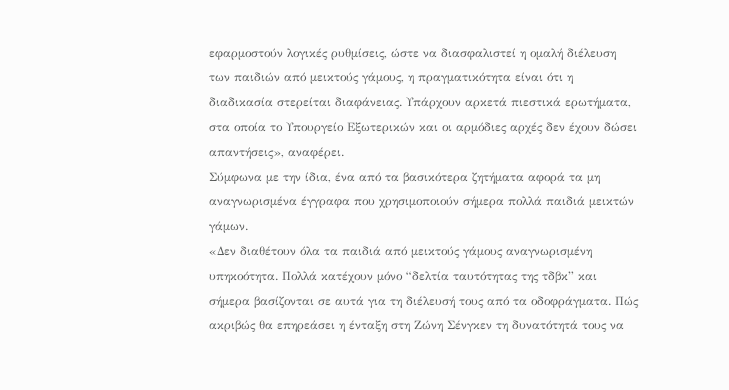εφαρμοστούν λογικές ρυθμίσεις, ώστε να διασφαλιστεί η ομαλή διέλευση των παιδιών από μεικτούς γάμους, η πραγματικότητα είναι ότι η διαδικασία στερείται διαφάνειας. Υπάρχουν αρκετά πιεστικά ερωτήματα, στα οποία το Υπουργείο Εξωτερικών και οι αρμόδιες αρχές δεν έχουν δώσει απαντήσεις», αναφέρει.
Σύμφωνα με την ίδια, ένα από τα βασικότερα ζητήματα αφορά τα μη αναγνωρισμένα έγγραφα που χρησιμοποιούν σήμερα πολλά παιδιά μεικτών γάμων.
«Δεν διαθέτουν όλα τα παιδιά από μεικτούς γάμους αναγνωρισμένη υπηκοότητα. Πολλά κατέχουν μόνο “δελτία ταυτότητας της τδβκ” και σήμερα βασίζονται σε αυτά για τη διέλευσή τους από τα οδοφράγματα. Πώς ακριβώς θα επηρεάσει η ένταξη στη Ζώνη Σένγκεν τη δυνατότητά τους να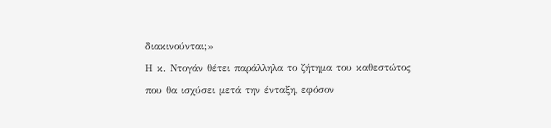διακινούνται;»
Η κ. Ντογάν θέτει παράλληλα το ζήτημα του καθεστώτος που θα ισχύσει μετά την ένταξη, εφόσον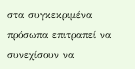στα συγκεκριμένα πρόσωπα επιτραπεί να συνεχίσουν να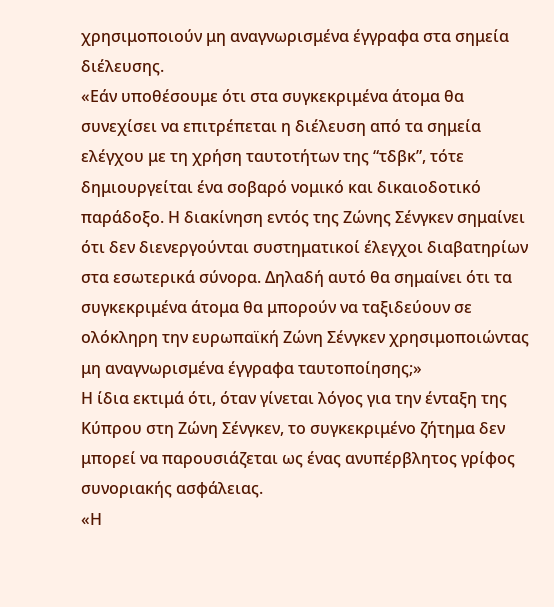χρησιμοποιούν μη αναγνωρισμένα έγγραφα στα σημεία διέλευσης.
«Εάν υποθέσουμε ότι στα συγκεκριμένα άτομα θα συνεχίσει να επιτρέπεται η διέλευση από τα σημεία ελέγχου με τη χρήση ταυτοτήτων της “τδβκ”, τότε δημιουργείται ένα σοβαρό νομικό και δικαιοδοτικό παράδοξο. Η διακίνηση εντός της Ζώνης Σένγκεν σημαίνει ότι δεν διενεργούνται συστηματικοί έλεγχοι διαβατηρίων στα εσωτερικά σύνορα. Δηλαδή αυτό θα σημαίνει ότι τα συγκεκριμένα άτομα θα μπορούν να ταξιδεύουν σε ολόκληρη την ευρωπαϊκή Ζώνη Σένγκεν χρησιμοποιώντας μη αναγνωρισμένα έγγραφα ταυτοποίησης;»
Η ίδια εκτιμά ότι, όταν γίνεται λόγος για την ένταξη της Κύπρου στη Ζώνη Σένγκεν, το συγκεκριμένο ζήτημα δεν μπορεί να παρουσιάζεται ως ένας ανυπέρβλητος γρίφος συνοριακής ασφάλειας.
«Η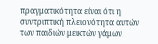πραγματικότητα είναι ότι η συντριπτική πλειονότητα αυτών των παιδιών μεικτών γάμων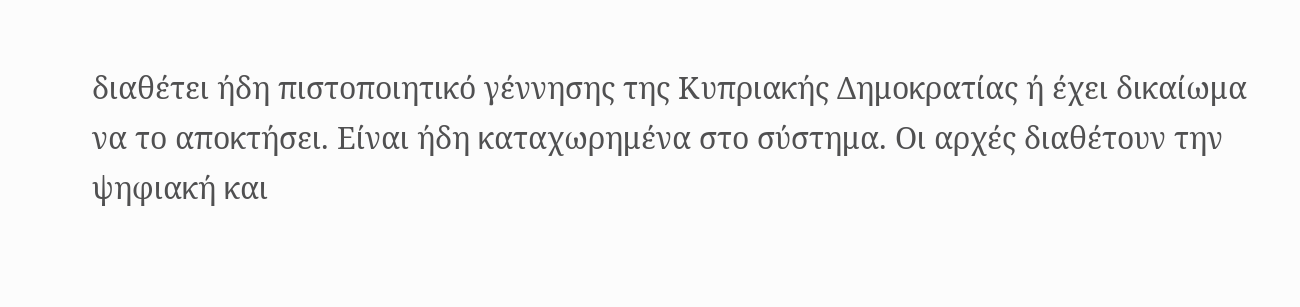διαθέτει ήδη πιστοποιητικό γέννησης της Κυπριακής Δημοκρατίας ή έχει δικαίωμα να το αποκτήσει. Είναι ήδη καταχωρημένα στο σύστημα. Οι αρχές διαθέτουν την ψηφιακή και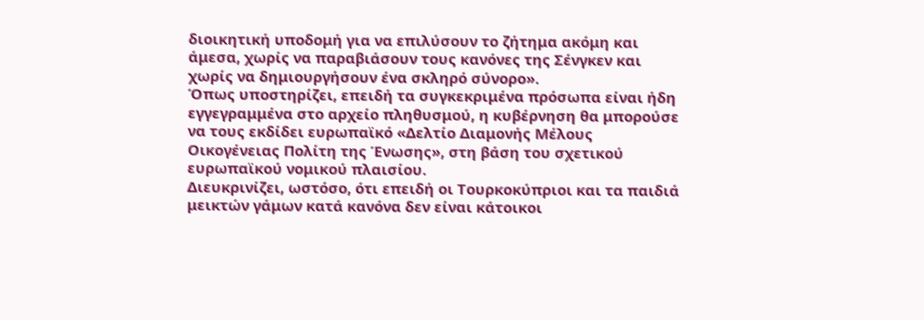διοικητική υποδομή για να επιλύσουν το ζήτημα ακόμη και άμεσα, χωρίς να παραβιάσουν τους κανόνες της Σένγκεν και χωρίς να δημιουργήσουν ένα σκληρό σύνορο».
Όπως υποστηρίζει, επειδή τα συγκεκριμένα πρόσωπα είναι ήδη εγγεγραμμένα στο αρχείο πληθυσμού, η κυβέρνηση θα μπορούσε να τους εκδίδει ευρωπαϊκό «Δελτίο Διαμονής Μέλους Οικογένειας Πολίτη της Ένωσης», στη βάση του σχετικού ευρωπαϊκού νομικού πλαισίου.
Διευκρινίζει, ωστόσο, ότι επειδή οι Τουρκοκύπριοι και τα παιδιά μεικτών γάμων κατά κανόνα δεν είναι κάτοικοι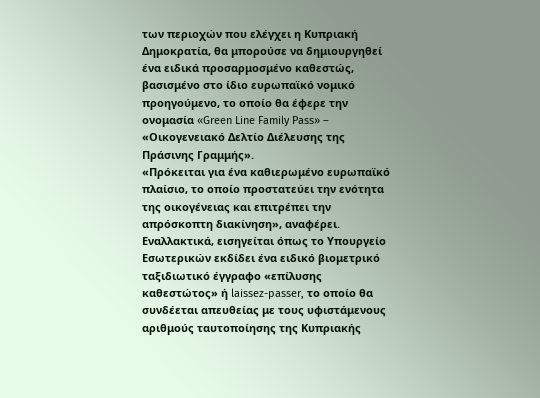των περιοχών που ελέγχει η Κυπριακή Δημοκρατία, θα μπορούσε να δημιουργηθεί ένα ειδικά προσαρμοσμένο καθεστώς, βασισμένο στο ίδιο ευρωπαϊκό νομικό προηγούμενο, το οποίο θα έφερε την ονομασία «Green Line Family Pass» – «Οικογενειακό Δελτίο Διέλευσης της Πράσινης Γραμμής».
«Πρόκειται για ένα καθιερωμένο ευρωπαϊκό πλαίσιο, το οποίο προστατεύει την ενότητα της οικογένειας και επιτρέπει την απρόσκοπτη διακίνηση», αναφέρει.
Εναλλακτικά, εισηγείται όπως το Υπουργείο Εσωτερικών εκδίδει ένα ειδικό βιομετρικό ταξιδιωτικό έγγραφο «επίλυσης καθεστώτος» ή laissez-passer, το οποίο θα συνδέεται απευθείας με τους υφιστάμενους αριθμούς ταυτοποίησης της Κυπριακής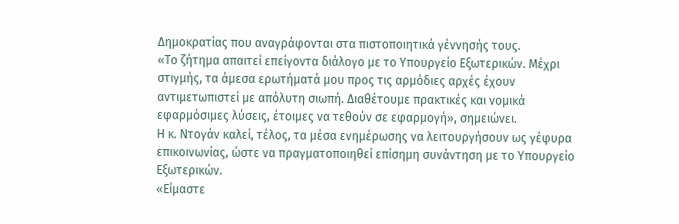Δημοκρατίας που αναγράφονται στα πιστοποιητικά γέννησής τους.
«Το ζήτημα απαιτεί επείγοντα διάλογο με το Υπουργείο Εξωτερικών. Μέχρι στιγμής, τα άμεσα ερωτήματά μου προς τις αρμόδιες αρχές έχουν αντιμετωπιστεί με απόλυτη σιωπή. Διαθέτουμε πρακτικές και νομικά εφαρμόσιμες λύσεις, έτοιμες να τεθούν σε εφαρμογή», σημειώνει.
Η κ. Ντογάν καλεί, τέλος, τα μέσα ενημέρωσης να λειτουργήσουν ως γέφυρα επικοινωνίας, ώστε να πραγματοποιηθεί επίσημη συνάντηση με το Υπουργείο Εξωτερικών.
«Είμαστε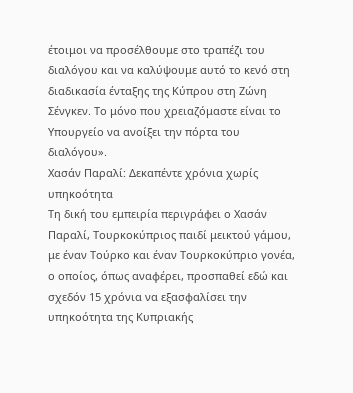έτοιμοι να προσέλθουμε στο τραπέζι του διαλόγου και να καλύψουμε αυτό το κενό στη διαδικασία ένταξης της Κύπρου στη Ζώνη Σένγκεν. Το μόνο που χρειαζόμαστε είναι το Υπουργείο να ανοίξει την πόρτα του διαλόγου».
Χασάν Παραλί: Δεκαπέντε χρόνια χωρίς υπηκοότητα
Τη δική του εμπειρία περιγράφει ο Χασάν Παραλί, Τουρκοκύπριος παιδί μεικτού γάμου, με έναν Τούρκο και έναν Τουρκοκύπριο γονέα, ο οποίος, όπως αναφέρει, προσπαθεί εδώ και σχεδόν 15 χρόνια να εξασφαλίσει την υπηκοότητα της Κυπριακής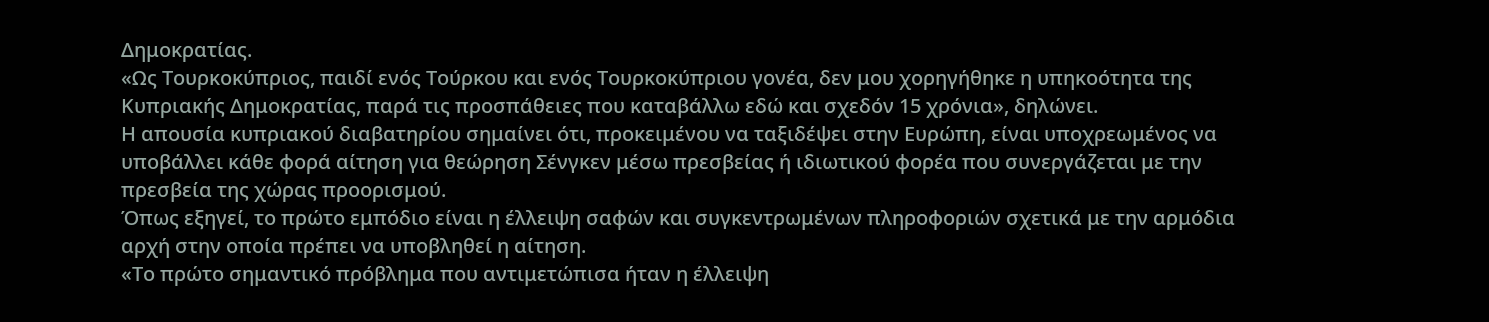Δημοκρατίας.
«Ως Τουρκοκύπριος, παιδί ενός Τούρκου και ενός Τουρκοκύπριου γονέα, δεν μου χορηγήθηκε η υπηκοότητα της Κυπριακής Δημοκρατίας, παρά τις προσπάθειες που καταβάλλω εδώ και σχεδόν 15 χρόνια», δηλώνει.
Η απουσία κυπριακού διαβατηρίου σημαίνει ότι, προκειμένου να ταξιδέψει στην Ευρώπη, είναι υποχρεωμένος να υποβάλλει κάθε φορά αίτηση για θεώρηση Σένγκεν μέσω πρεσβείας ή ιδιωτικού φορέα που συνεργάζεται με την πρεσβεία της χώρας προορισμού.
Όπως εξηγεί, το πρώτο εμπόδιο είναι η έλλειψη σαφών και συγκεντρωμένων πληροφοριών σχετικά με την αρμόδια αρχή στην οποία πρέπει να υποβληθεί η αίτηση.
«Το πρώτο σημαντικό πρόβλημα που αντιμετώπισα ήταν η έλλειψη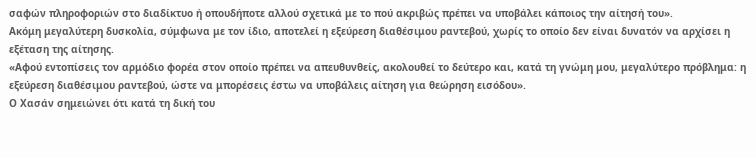σαφών πληροφοριών στο διαδίκτυο ή οπουδήποτε αλλού σχετικά με το πού ακριβώς πρέπει να υποβάλει κάποιος την αίτησή του».
Ακόμη μεγαλύτερη δυσκολία, σύμφωνα με τον ίδιο, αποτελεί η εξεύρεση διαθέσιμου ραντεβού, χωρίς το οποίο δεν είναι δυνατόν να αρχίσει η εξέταση της αίτησης.
«Αφού εντοπίσεις τον αρμόδιο φορέα στον οποίο πρέπει να απευθυνθείς, ακολουθεί το δεύτερο και, κατά τη γνώμη μου, μεγαλύτερο πρόβλημα: η εξεύρεση διαθέσιμου ραντεβού, ώστε να μπορέσεις έστω να υποβάλεις αίτηση για θεώρηση εισόδου».
Ο Χασάν σημειώνει ότι κατά τη δική του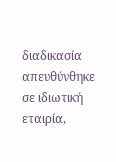διαδικασία απευθύνθηκε σε ιδιωτική εταιρία,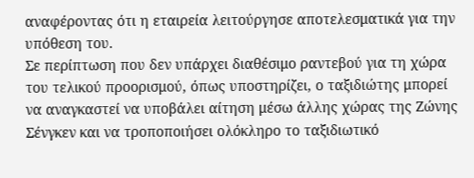αναφέροντας ότι η εταιρεία λειτούργησε αποτελεσματικά για την υπόθεση του.
Σε περίπτωση που δεν υπάρχει διαθέσιμο ραντεβού για τη χώρα του τελικού προορισμού, όπως υποστηρίζει, ο ταξιδιώτης μπορεί να αναγκαστεί να υποβάλει αίτηση μέσω άλλης χώρας της Ζώνης Σένγκεν και να τροποποιήσει ολόκληρο το ταξιδιωτικό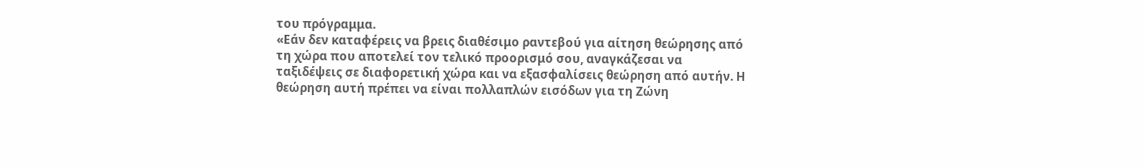του πρόγραμμα.
«Εάν δεν καταφέρεις να βρεις διαθέσιμο ραντεβού για αίτηση θεώρησης από τη χώρα που αποτελεί τον τελικό προορισμό σου, αναγκάζεσαι να ταξιδέψεις σε διαφορετική χώρα και να εξασφαλίσεις θεώρηση από αυτήν. Η θεώρηση αυτή πρέπει να είναι πολλαπλών εισόδων για τη Ζώνη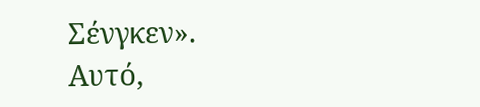Σένγκεν».
Αυτό,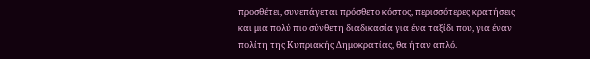προσθέτει, συνεπάγεται πρόσθετο κόστος, περισσότερες κρατήσεις και μια πολύ πιο σύνθετη διαδικασία για ένα ταξίδι που, για έναν πολίτη της Κυπριακής Δημοκρατίας, θα ήταν απλό.